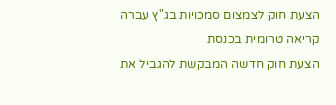הצעת חוק לצמצום סמכויות בג"ץ עברה קריאה טרומית בכנסת
הצעת חוק חדשה המבקשת להגביל את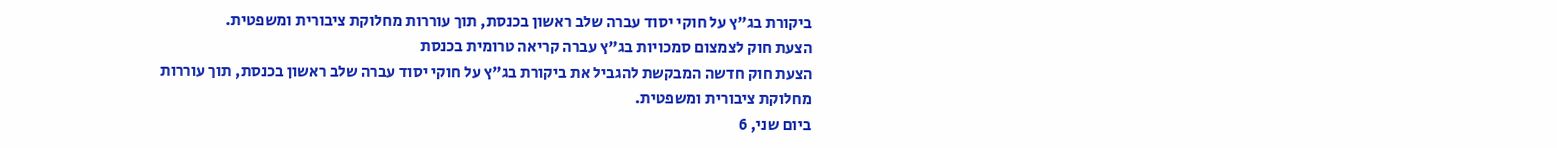ביקורת בג"ץ על חוקי יסוד עברה שלב ראשון בכנסת, תוך עוררות מחלוקת ציבורית ומשפטית.
הצעת חוק לצמצום סמכויות בג"ץ עברה קריאה טרומית בכנסת
הצעת חוק חדשה המבקשת להגביל את ביקורת בג"ץ על חוקי יסוד עברה שלב ראשון בכנסת, תוך עוררות מחלוקת ציבורית ומשפטית.
ביום שני, 6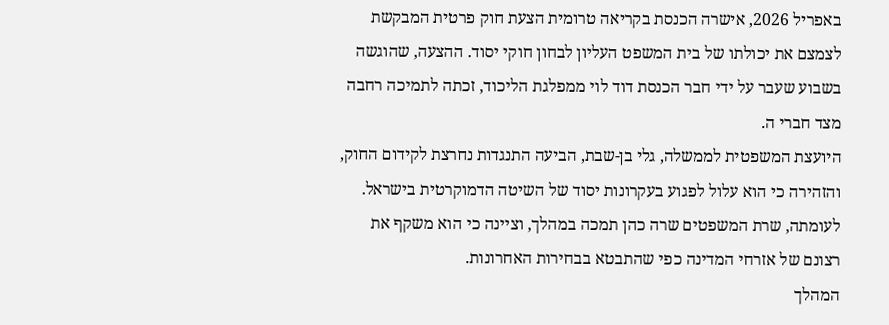באפריל 2026, אישרה הכנסת בקריאה טרומית הצעת חוק פרטית המבקשת לצמצם את יכולתו של בית המשפט העליון לבחון חוקי יסוד. ההצעה, שהוגשה בשבוע שעבר על ידי חבר הכנסת דוד לוי ממפלגת הליכוד, זכתה לתמיכה רחבה מצד חברי ה.
היועצת המשפטית לממשלה, גלי בן-שבת, הביעה התנגדות נחרצת לקידום החוק, והזהירה כי הוא עלול לפגוע בעקרונות יסוד של השיטה הדמוקרטית בישראל. לעומתה, שרת המשפטים שרה כהן תמכה במהלך, וציינה כי הוא משקף את רצונם של אזרחי המדינה כפי שהתבטא בבחירות האחרונות.
המהלך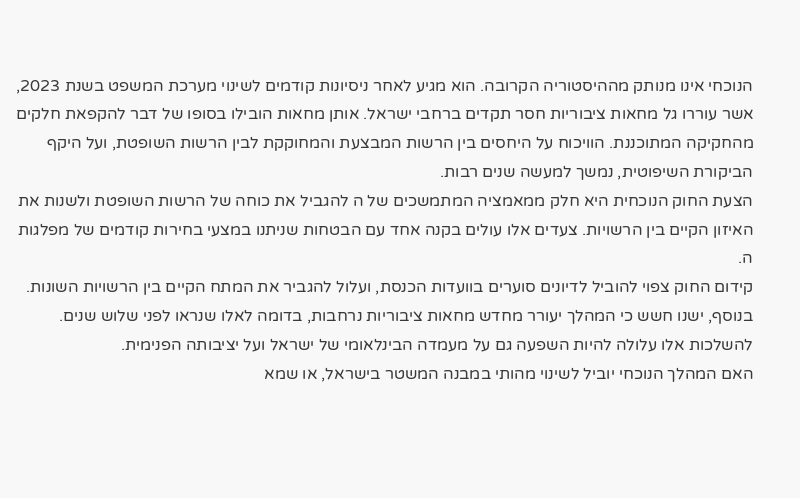הנוכחי אינו מנותק מההיסטוריה הקרובה. הוא מגיע לאחר ניסיונות קודמים לשינוי מערכת המשפט בשנת 2023, אשר עוררו גל מחאות ציבוריות חסר תקדים ברחבי ישראל. אותן מחאות הובילו בסופו של דבר להקפאת חלקים מהחקיקה המתוכננת. הוויכוח על היחסים בין הרשות המבצעת והמחוקקת לבין הרשות השופטת, ועל היקף הביקורת השיפוטית, נמשך למעשה שנים רבות.
הצעת החוק הנוכחית היא חלק ממאמציה המתמשכים של ה להגביל את כוחה של הרשות השופטת ולשנות את האיזון הקיים בין הרשויות. צעדים אלו עולים בקנה אחד עם הבטחות שניתנו במצעי בחירות קודמים של מפלגות ה.
קידום החוק צפוי להוביל לדיונים סוערים בוועדות הכנסת, ועלול להגביר את המתח הקיים בין הרשויות השונות. בנוסף, ישנו חשש כי המהלך יעורר מחדש מחאות ציבוריות נרחבות, בדומה לאלו שנראו לפני שלוש שנים. להשלכות אלו עלולה להיות השפעה גם על מעמדה הבינלאומי של ישראל ועל יציבותה הפנימית.
האם המהלך הנוכחי יוביל לשינוי מהותי במבנה המשטר בישראל, או שמא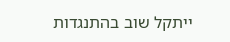ייתקל שוב בהתנגדות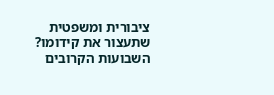ציבורית ומשפטית שתעצור את קידומו? השבועות הקרובים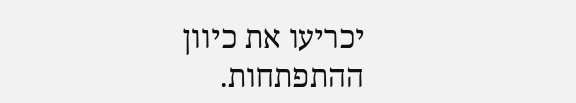יכריעו את כיוון ההתפתחות.